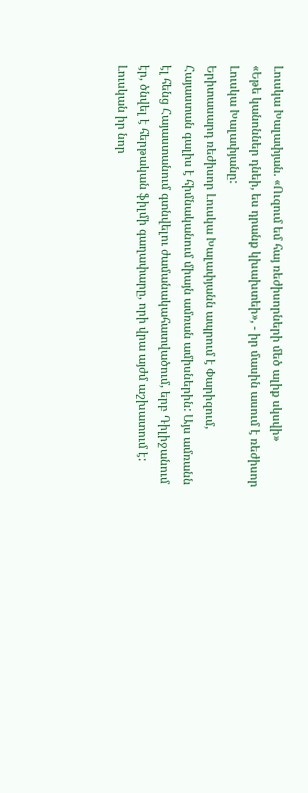Լուսկա Խալափյան. «Ուզում եմ հայ ռեժիսորների մեծ ալիք սկսվի»
«Եթե կանոններ դնեի, ես դրանք կխախտեի», - իր մասին ասում է ռեժիսոր Լուսկա Խալափյանը:
Երիտասարդ ռեժիսոր Լուսկա Խալափյանն ապրում է Փարիզում, Հայաստան գալիս է հիմնականում միայն ամռան ամիսներին: Այս ամռանն էլ հենց Հայաստանում գտնվելու ժամանակահատվածում, երբ Դիլիջանում էր, ծնվել է հերթական ֆիլմի գաղափարը, որի վրա այժմ աշխատում է: Լուսկան իր նոր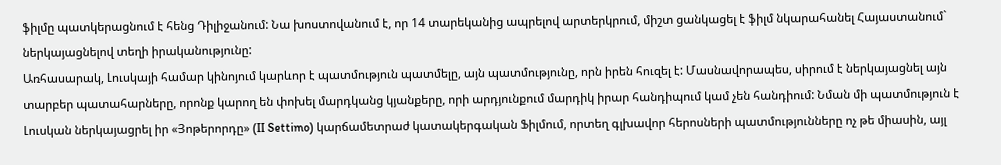ֆիլմը պատկերացնում է հենց Դիլիջանում: Նա խոստովանում է, որ 14 տարեկանից ապրելով արտերկրում, միշտ ցանկացել է ֆիլմ նկարահանել Հայաստանում` ներկայացնելով տեղի իրականությունը:
Առհասարակ, Լուսկայի համար կինոյում կարևոր է պատմություն պատմելը, այն պատմությունը, որն իրեն հուզել է: Մասնավորապես, սիրում է ներկայացնել այն տարբեր պատահարները, որոնք կարող են փոխել մարդկանց կյանքերը, որի արդյունքում մարդիկ իրար հանդիպում կամ չեն հանդիում: Նման մի պատմություն է Լուսկան ներկայացրել իր «Յոթերորդը» (II Settimo) կարճամետրաժ կատակերգական Ֆիլմում, որտեղ գլխավոր հերոսների պատմությունները ոչ թե միասին, այլ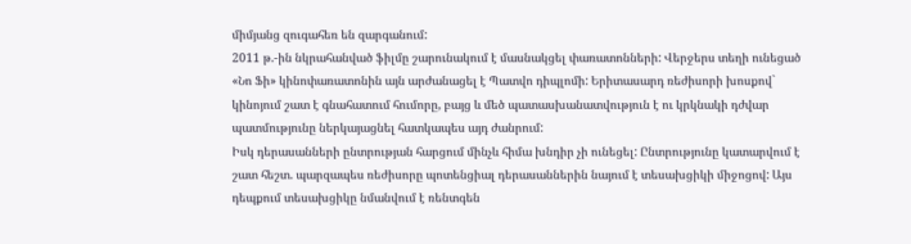միմյանց զուգահեռ են զարգանում:
2011 թ.-ին նկրահանված ֆիլմը շարունակում է մասնակցել փառատոնների: Վերջերս տեղի ունեցած «Նո Ֆի» կինոփառատոնին այն արժանացել է Պատվո դիպլոմի: Երիտասարդ ռեժիսորի խոսքով` կինոյում շատ է գնահատում հումորը, բայց և մեծ պատասխանատվություն է ու կրկնակի դժվար պատմությունը ներկայացնել հատկապես այդ ժանրում:
Իսկ դերասանների ընտրության հարցում մինչև հիմա խնդիր չի ունեցել: Ընտրությունը կատարվում է շատ հեշտ. պարզապես ռեժիսորը պոտենցիալ դերասաններին նայում է տեսախցիկի միջոցով: Այս դեպքում տեսախցիկը նմանվում է ռենտգեն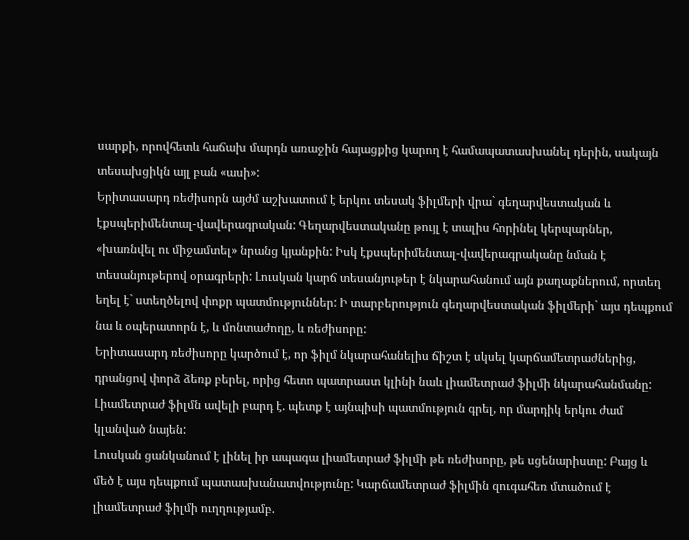սարքի, որովհետև հաճախ մարդն առաջին հայացքից կարող է համապատասխանել դերին, սակայն տեսախցիկն այլ բան «ասի»:
Երիտասարդ ռեժիսորն այժմ աշխատում է երկու տեսակ ֆիլմերի վրա` գեղարվեստական և էքսպերիմենտալ-վավերագրական: Գեղարվեստականը թույլ է տալիս հորինել կերպարներ, «խառնվել ու միջամտել» նրանց կյանքին: Իսկ էքսպերիմենտալ-վավերագրականը նման է տեսանյութերով օրագրերի: Լուսկան կարճ տեսանյութեր է նկարահանում այն քաղաքներում, որտեղ եղել է` ստեղծելով փոքր պատմություններ: Ի տարբերություն գեղարվեստական ֆիլմերի` այս դեպքում նա և օպերատորն է, և մոնտաժողը, և ռեժիսորը:
Երիտասարդ ռեժիսորը կարծում է, որ ֆիլմ նկարահանելիս ճիշտ է սկսել կարճամետրաժներից, դրանցով փորձ ձեռք բերել, որից հետո պատրաստ կլինի նաև լիամետրաժ ֆիլմի նկարահանմանը: Լիամետրաժ ֆիլմն ավելի բարդ է. պետք է այնպիսի պատմություն գրել, որ մարդիկ երկու ժամ կլանված նայեն:
Լուսկան ցանկանում է լինել իր ապագա լիամետրաժ ֆիլմի թե ռեժիսորը, թե սցենարիստը: Բայց և մեծ է այս դեպքում պատասխանատվությունը: Կարճամետրաժ ֆիլմին զուգահեռ մտածում է լիամետրաժ ֆիլմի ուղղությամբ.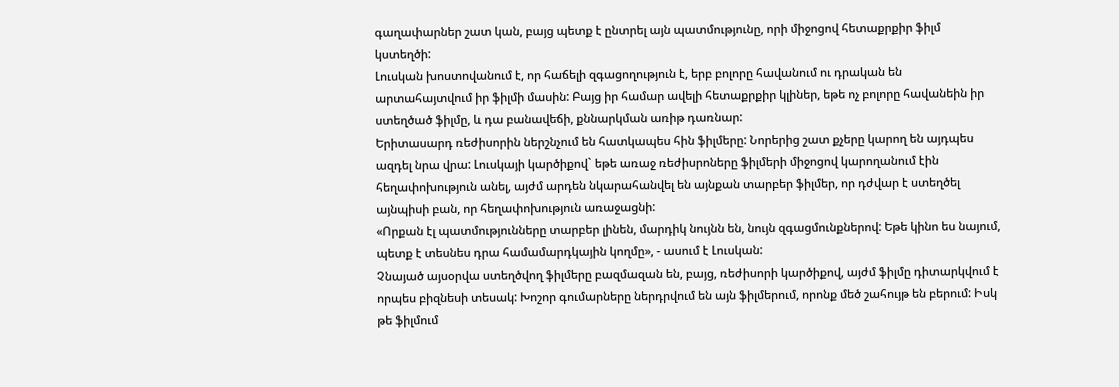գաղափարներ շատ կան, բայց պետք է ընտրել այն պատմությունը, որի միջոցով հետաքրքիր ֆիլմ կստեղծի:
Լուսկան խոստովանում է, որ հաճելի զգացողություն է, երբ բոլորը հավանում ու դրական են արտահայտվում իր ֆիլմի մասին: Բայց իր համար ավելի հետաքրքիր կլիներ, եթե ոչ բոլորը հավանեին իր ստեղծած ֆիլմը, և դա բանավեճի, քննարկման առիթ դառնար:
Երիտասարդ ռեժիսորին ներշնչում են հատկապես հին ֆիլմերը: Նորերից շատ քչերը կարող են այդպես ազդել նրա վրա: Լուսկայի կարծիքով` եթե առաջ ռեժիսրոները ֆիլմերի միջոցով կարողանում էին հեղափոխություն անել, այժմ արդեն նկարահանվել են այնքան տարբեր ֆիլմեր, որ դժվար է ստեղծել այնպիսի բան, որ հեղափոխություն առաջացնի:
«Որքան էլ պատմությունները տարբեր լինեն, մարդիկ նույնն են, նույն զգացմունքներով: Եթե կինո ես նայում, պետք է տեսնես դրա համամարդկային կողմը», - ասում է Լուսկան:
Չնայած այսօրվա ստեղծվող ֆիլմերը բազմազան են, բայց, ռեժիսորի կարծիքով, այժմ ֆիլմը դիտարկվում է որպես բիզնեսի տեսակ: Խոշոր գումարները ներդրվում են այն ֆիլմերում, որոնք մեծ շահույթ են բերում: Իսկ թե ֆիլմում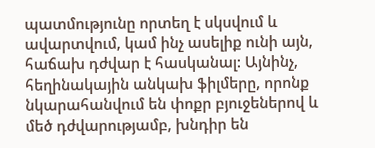պատմությունը որտեղ է սկսվում և ավարտվում, կամ ինչ ասելիք ունի այն, հաճախ դժվար է հասկանալ: Այնինչ, հեղինակային անկախ ֆիլմերը, որոնք նկարահանվում են փոքր բյուջեներով և մեծ դժվարությամբ, խնդիր են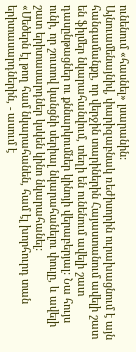ունենում «հասնել» լսարանին:
Այնուամենայնիվ, փարիզաբնակ ռեժիսորին ուրախացնում է այն հանգամանքը, որ վերջին տարիներին Հայաստանում ավելի շատ են ֆիլմեր նկարահանվում, տեղի են ունենում ավելի շատ դասընթացներ ու քննարկումներ կինոյի վերաբերյալ: Նա հույս ունի, որ շուտով կանցնի սերիալ նկարահանելու փուլը, և ավելի շատ երիտասարդներ կսկեն կինո նկարահանել:
«Մեծերն էլ թող համ նկարահանեն, համ էլ խորհուրդ տան երիտասարդներին, - ասում է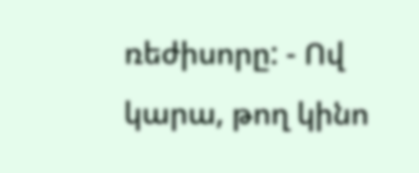ռեժիսորը: - Ով կարա, թող կինո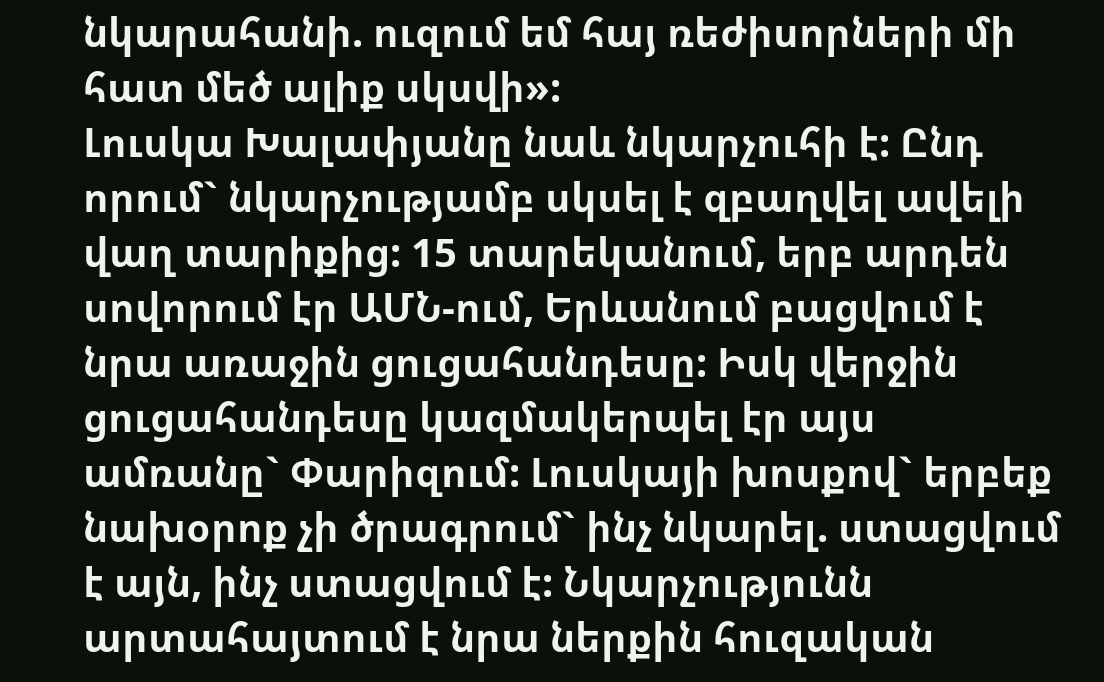նկարահանի. ուզում եմ հայ ռեժիսորների մի հատ մեծ ալիք սկսվի»:
Լուսկա Խալափյանը նաև նկարչուհի է: Ընդ որում` նկարչությամբ սկսել է զբաղվել ավելի վաղ տարիքից: 15 տարեկանում, երբ արդեն սովորում էր ԱՄՆ-ում, Երևանում բացվում է նրա առաջին ցուցահանդեսը: Իսկ վերջին ցուցահանդեսը կազմակերպել էր այս ամռանը` Փարիզում: Լուսկայի խոսքով` երբեք նախօրոք չի ծրագրում` ինչ նկարել. ստացվում է այն, ինչ ստացվում է: Նկարչությունն արտահայտում է նրա ներքին հուզական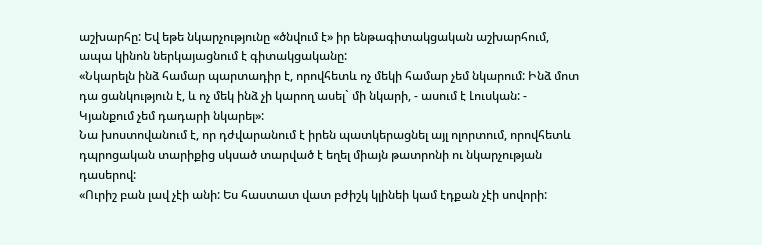աշխարհը: Եվ եթե նկարչությունը «ծնվում է» իր ենթագիտակցական աշխարհում, ապա կինոն ներկայացնում է գիտակցականը:
«Նկարելն ինձ համար պարտադիր է, որովհետև ոչ մեկի համար չեմ նկարում: Ինձ մոտ դա ցանկություն է, և ոչ մեկ ինձ չի կարող ասել` մի նկարի, - ասում է Լուսկան: - Կյանքում չեմ դադարի նկարել»:
Նա խոստովանում է, որ դժվարանում է իրեն պատկերացնել այլ ոլորտում, որովհետև դպրոցական տարիքից սկսած տարված է եղել միայն թատրոնի ու նկարչության դասերով:
«Ուրիշ բան լավ չէի անի: Ես հաստատ վատ բժիշկ կլինեի կամ էդքան չէի սովորի: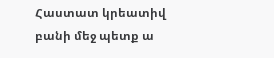Հաստատ կրեատիվ բանի մեջ պետք ա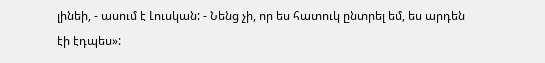լինեի, - ասում է Լուսկան: - Նենց չի, որ ես հատուկ ընտրել եմ, ես արդեն էի էդպես»: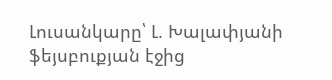Լուսանկարը՝ Լ. Խալափյանի ֆեյսբուքյան էջից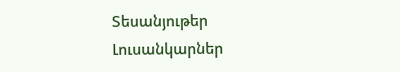Տեսանյութեր
Լուսանկարներ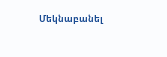Մեկնաբանել